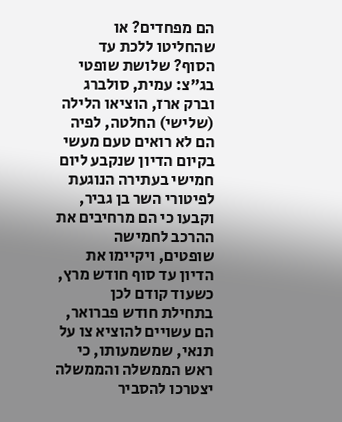הם מפחדים? או שהחליטו ללכת עד הסוף? שלושת שופטי בג”צ: עמית, סולברג וברק ארז, הוציאו הלילה (שלישי) החלטה, לפיה הם לא רואים טעם מעשי בקיום הדיון שנקבע ליום חמישי בעתירה הנוגעת לפיטורי השר בן גביר, וקבעו כי הם מרחיבים את ההרכב לחמישה שופטים, ויקיימו את הדיון עד סוף חודש מרץ, כשעוד קודם לכן בתחילת חודש פברואר, הם עשויים להוציא צו על תנאי, שמשמעותו, כי ראש הממשלה והממשלה יצטרכו להסביר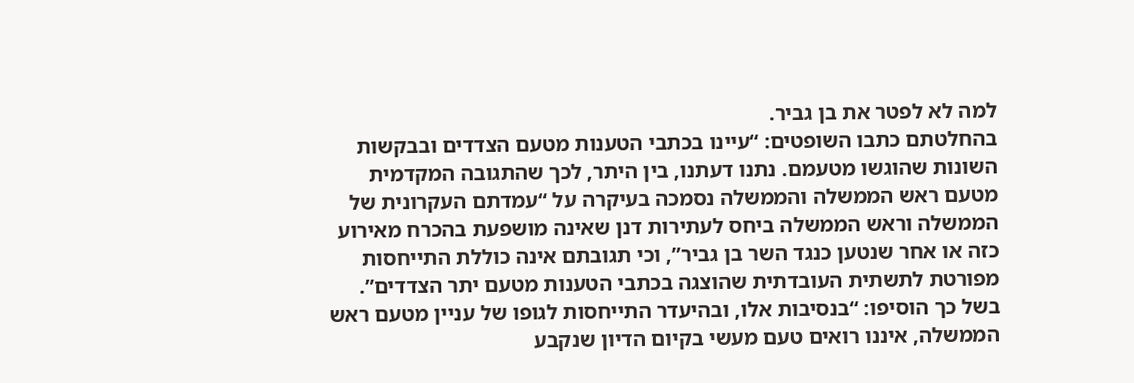למה לא לפטר את בן גביר.
בהחלטתם כתבו השופטים: “עיינו בכתבי הטענות מטעם הצדדים ובבקשות השונות שהוגשו מטעמם. נתנו דעתנו, בין היתר, לכך שהתגובה המקדמית מטעם ראש הממשלה והממשלה נסמכה בעיקרה על “עמדתם העקרונית של הממשלה וראש הממשלה ביחס לעתירות דנן שאינה מושפעת בהכרח מאירוע כזה או אחר שנטען כנגד השר בן גביר”, וכי תגובתם אינה כוללת התייחסות מפורטת לתשתית העובדתית שהוצגה בכתבי הטענות מטעם יתר הצדדים”.
בשל כך הוסיפו: “בנסיבות אלו, ובהיעדר התייחסות לגופו של עניין מטעם ראש הממשלה, איננו רואים טעם מעשי בקיום הדיון שנקבע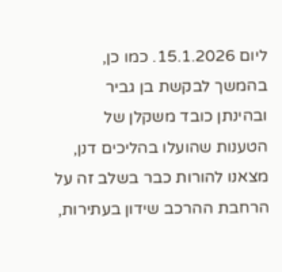ליום 15.1.2026. כמו כן, בהמשך לבקשת בן גביר ובהינתן כובד משקלן של הטענות שהועלו בהליכים דנן, מצאנו להורות כבר בשלב זה על הרחבת ההרכב שידון בעתירות,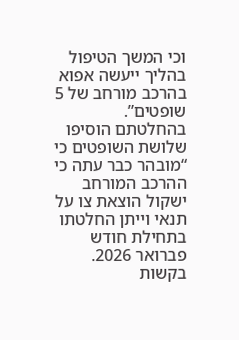וכי המשך הטיפול בהליך ייעשה אפוא בהרכב מורחב של 5 שופטים”.
בהחלטתם הוסיפו שלושת השופטים כי “מובהר כבר עתה כי ההרכב המורחב ישקול הוצאת צו על תנאי וייתן החלטתו בתחילת חודש פברואר 2026. בקשות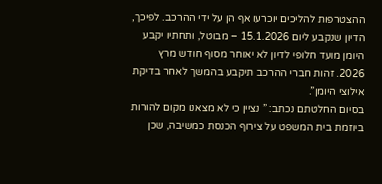ההצטרפות להליכים יוכרעו אף הן על ידי ההרכב. לפיכך, הדיון שנקבע ליום 15.1.2026 – מבוטל, ותחתיו יקבע היומן מועד חלופי לדיון לא יאוחר מסוף חודש מרץ 2026. זהות חברי ההרכב תיקבע בהמשך לאחר בדיקת אילוצי היומן”.
בסיום החלטתם נכתב: ” נציין כי לא מצאנו מקום להורות ביוזמת בית המשפט על צירוף הכנסת כמשיבה, שכן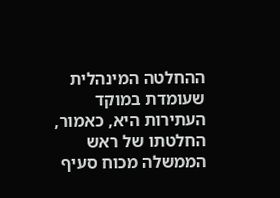ההחלטה המינהלית שעומדת במוקד העתירות היא, כאמור, החלטתו של ראש הממשלה מכוח סעיף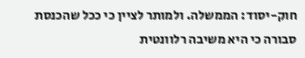חוק-יסוד: הממשלה. ולמותר לציין כי ככל שהכנסת סבורה כי היא משיבה רלוונטית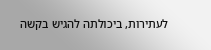לעתירות, ביכולתה להגיש בקשה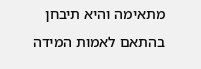מתאימה והיא תיבחן בהתאם לאמות המידה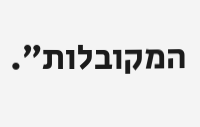המקובלות”.